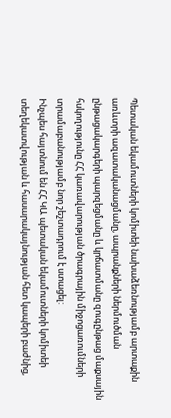Պետական եկամուտների կոմիտեի նախաձեռնությամբ արտաքին առևտրի ազատականացմանը, ապրանքների ներմուծման ընթացակարգերի պարզեցմանը և կրճատմանը զուգընթաց մաքսային հսկողությունը ՀՀ կառավարության ծրագրային միջոցառումների տրամաբանությամբ նոր շեշտադրում է ստացել:
Ինչպես հայտնում են ՀՀ ԿԱ պետական եկամուտների կոմիտեի տեղեկատվության և հասարակայնության հետ կապերի բաժնից,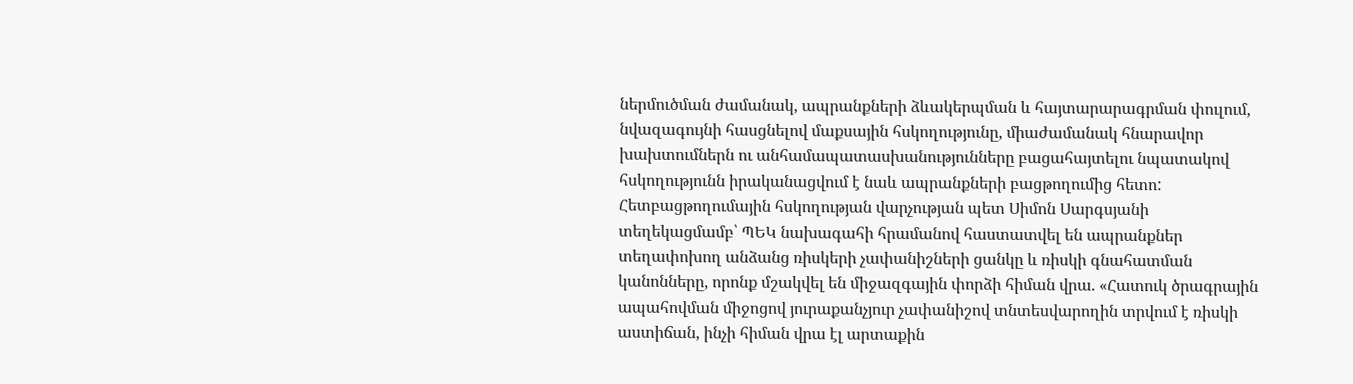ներմուծման ժամանակ, ապրանքների ձևակերպման և հայտարարագրման փուլում, նվազագույնի հասցնելով մաքսային հսկողությունը, միաժամանակ հնարավոր խախտումներն ու անհամապատասխանությունները բացահայտելու նպատակով հսկողությունն իրականացվում է նաև ապրանքների բացթողումից հետո:
Հետբացթողումային հսկողության վարչության պետ Սիմոն Սարգսյանի տեղեկացմամբ՝ ՊԵԿ նախագահի հրամանով հաստատվել են ապրանքներ տեղափոխող անձանց ռիսկերի չափանիշների ցանկը և ռիսկի գնահատման կանոնները, որոնք մշակվել են միջազգային փորձի հիման վրա. «Հատուկ ծրագրային ապահովման միջոցով յուրաքանչյուր չափանիշով տնտեսվարողին տրվում է ռիսկի աստիճան, ինչի հիման վրա էլ արտաքին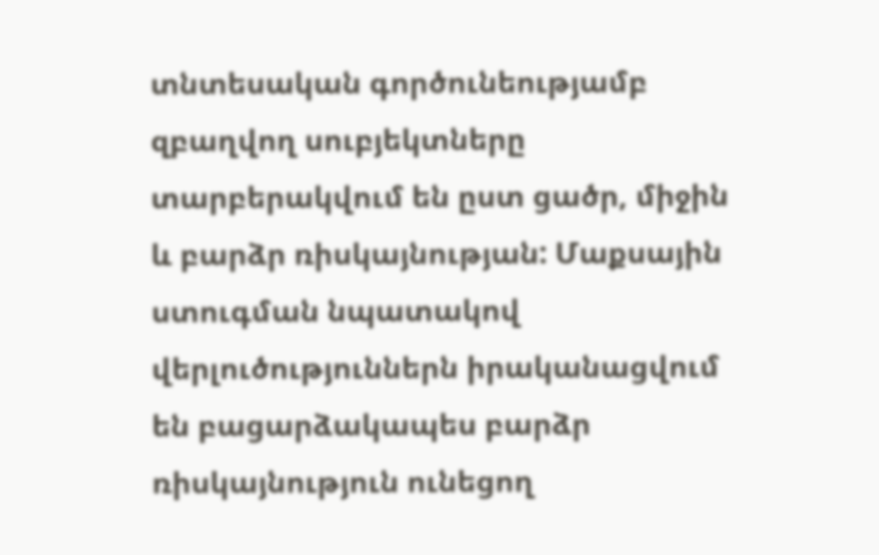տնտեսական գործունեությամբ զբաղվող սուբյեկտները տարբերակվում են ըստ ցածր, միջին և բարձր ռիսկայնության: Մաքսային ստուգման նպատակով վերլուծություններն իրականացվում են բացարձակապես բարձր ռիսկայնություն ունեցող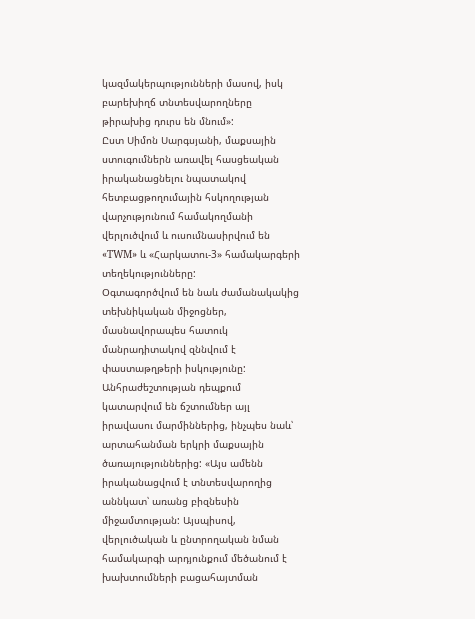կազմակերպությունների մասով, իսկ բարեխիղճ տնտեսվարողները թիրախից դուրս են մնում»:
Ըստ Սիմոն Սարգսյանի, մաքսային ստուգումներն առավել հասցեական իրականացնելու նպատակով հետբացթողումային հսկողության վարչությունում համակողմանի վերլուծվում և ուսումնասիրվում են «TWM» և «Հարկատու-3» համակարգերի տեղեկությունները:
Օգտագործվում են նաև ժամանակակից տեխնիկական միջոցներ, մասնավորապես հատուկ մանրադիտակով զննվում է փաստաթղթերի իսկությունը: Անհրաժեշտության դեպքում կատարվում են ճշտումներ այլ իրավասու մարմիններից, ինչպես նաև՝ արտահանման երկրի մաքսային ծառայություններից: «Այս ամենն իրականացվում է տնտեսվարողից աննկատ՝ առանց բիզնեսին միջամտության: Այսպիսով, վերլուծական և ընտրողական նման համակարգի արդյունքում մեծանում է խախտումների բացահայտման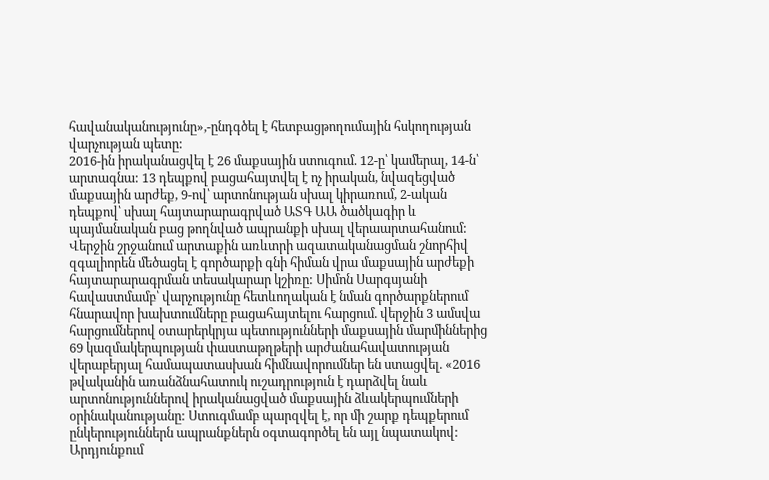հավանականությունը»,-ընդգծել է հետբացթողումային հսկողության վարչության պետը:
2016-ին իրականացվել է 26 մաքսային ստուգում. 12-ը՝ կամերալ, 14-ն՝ արտագնա: 13 դեպքով բացահայտվել է ոչ իրական, նվազեցված մաքսային արժեք, 9-ով՝ արտոնության սխալ կիրառում, 2-ական դեպքով՝ սխալ հայտարարագրված ԱՏԳ ԱԱ ծածկագիր և պայմանական բաց թողնված ապրանքի սխալ վերաարտահանում:
Վերջին շրջանում արտաքին առևտրի ազատականացման շնորհիվ զգալիորեն մեծացել է գործարքի գնի հիման վրա մաքսային արժեքի հայտարարագրման տեսակարար կշիռը: Սիմոն Սարգսյանի հավաստմամբ՝ վարչությունը հետևողական է նման գործարքներում հնարավոր խախտումները բացահայտելու հարցում. վերջին 3 ամսվա հարցումներով օտարերկրյա պետությունների մաքսային մարմիններից 69 կազմակերպության փաստաթղթերի արժանահավատության վերաբերյալ համապատասխան հիմնավորումներ են ստացվել. «2016 թվականին առանձնահատուկ ուշադրություն է դարձվել նաև արտոնություններով իրականացված մաքսային ձևակերպումների օրինականությանը: Ստուգմամբ պարզվել է, որ մի շարք դեպքերում ընկերություններն ապրանքներն օգտագործել են այլ նպատակով: Արդյունքում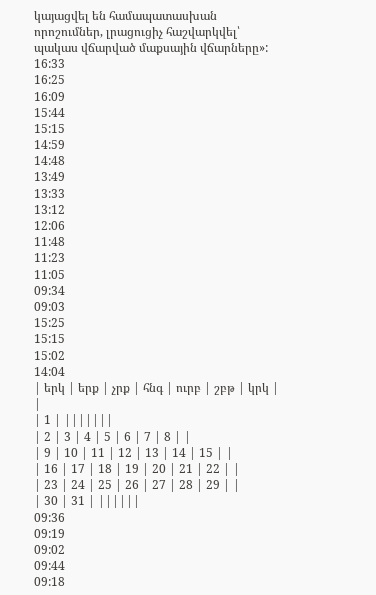կայացվել են համապատասխան որոշումներ, լրացուցիչ հաշվարկվել՝ պակաս վճարված մաքսային վճարները»:
16:33
16:25
16:09
15:44
15:15
14:59
14:48
13:49
13:33
13:12
12:06
11:48
11:23
11:05
09:34
09:03
15:25
15:15
15:02
14:04
| երկ | երք | չրք | հնգ | ուրբ | շբթ | կրկ | |
| 1 | |||||||
| 2 | 3 | 4 | 5 | 6 | 7 | 8 | |
| 9 | 10 | 11 | 12 | 13 | 14 | 15 | |
| 16 | 17 | 18 | 19 | 20 | 21 | 22 | |
| 23 | 24 | 25 | 26 | 27 | 28 | 29 | |
| 30 | 31 | ||||||
09:36
09:19
09:02
09:44
09:18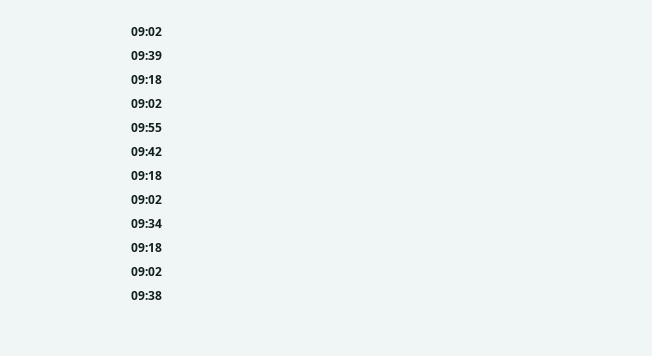09:02
09:39
09:18
09:02
09:55
09:42
09:18
09:02
09:34
09:18
09:02
09:38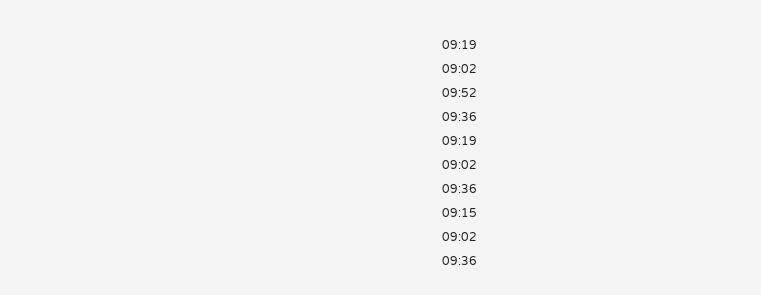09:19
09:02
09:52
09:36
09:19
09:02
09:36
09:15
09:02
09:36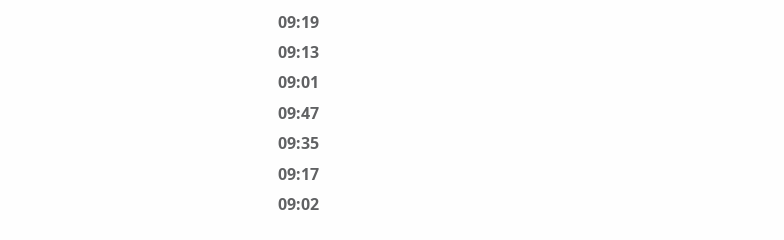09:19
09:13
09:01
09:47
09:35
09:17
09:02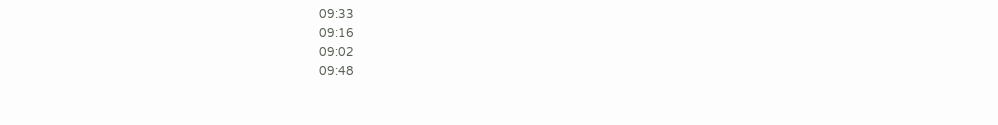09:33
09:16
09:02
09:48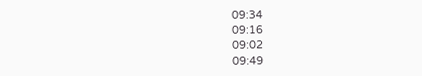09:34
09:16
09:02
09:49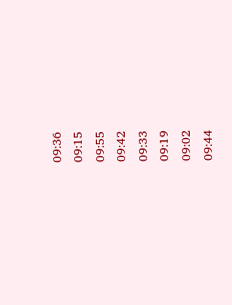09:36
09:15
09:55
09:42
09:33
09:19
09:02
09:44